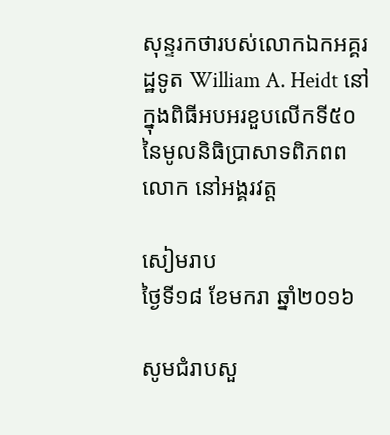សុន្ទរកថារបស់លោកឯកអគ្គរដ្ឋទូត William A. Heidt នៅក្នុងពិធីអបអរខួបលើកទី៥០ នៃមូលនិធិប្រាសាទពិភពពលោក នៅអង្គរវត្ត

សៀមរាប
ថ្ងៃទី១៨ ខែមករា ឆ្នាំ២០១៦

សូមជំរាបសួ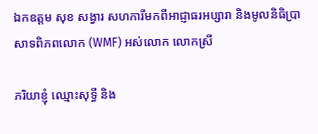ឯកឧត្តម សុខ សង្វារ សហការីមកពីអាជ្ញាធរអប្សារា និងមូលនិធិប្រាសាទពិភពលោក (WMF) អស់លោក លោកស្រី

ភរិយាខ្ញុំ ឈ្មោះសុទ្ធី និង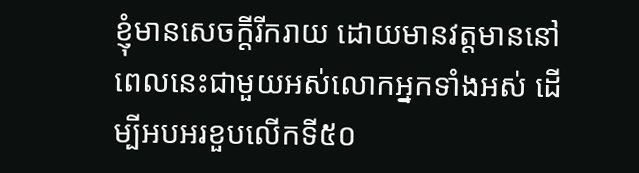ខ្ញុំមានសេចក្តីរីករាយ ដោយមានវត្តមាននៅពេលនេះជាមួយអស់លោកអ្នកទាំងអស់ ដើម្បីអបអរខួបលើកទី៥០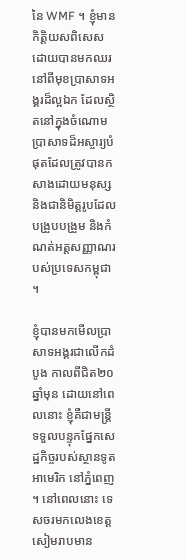នៃ WMF ។ ខ្ញុំមានកិត្តិយសពិសេសដោយបានមកឈរនៅពីមុខប្រាសាទអង្គរដ៏ល្អឯក ដែលស្ថិតនៅក្នុងចំណោមប្រាសាទដ៏អស្ចារ្យបំផុតដែលត្រូវបានកសាងដោយមនុស្ស និងជានិមិត្តរូបដែលបង្រួបបង្រួម និងកំណត់អត្តសញ្ញាណរបស់ប្រទេសកម្ពុជា។

ខ្ញុំបានមកមើលប្រាសាទអង្គរជាលើកដំបូង កាលពីជិត២០ឆ្នាំមុន ដោយនៅពេលនោះ ខ្ញុំគឺជាមន្រ្តីទទួលបន្ទុកផ្នែកសេដ្ឋកិច្ចរបស់ស្ថានទូតអាមេរិក នៅភ្នំពេញ។ នៅពេលនោះ ទេសចរមកលេងខេត្តសៀមរាបមាន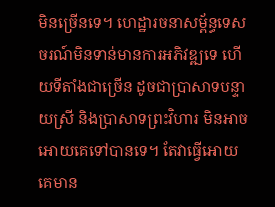មិនច្រើនទេ។ ហេដ្ឋារចនាសម្ព័ន្ធទេសចរណ៍មិនទាន់មានការអភិវឌ្ឍទេ ហើយទីតាំងជាច្រើន ដូចជាប្រាសាទបន្ទាយស្រី និងប្រាសាទព្រះវិហារ មិនអាចអោយគេទៅបានទេ។ តែវាធ្វើអោយគេមាន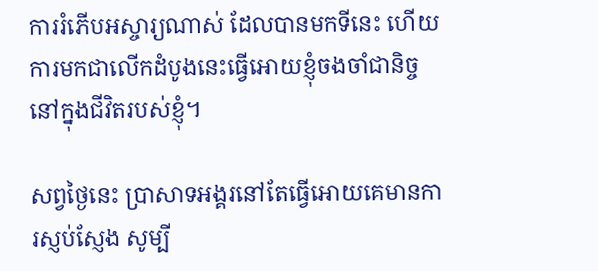ការរំភើបអស្ចារ្យណាស់ ដែលបានមកទីនេះ ហើយការមកជាលើកដំបូងនេះធ្វើអោយខ្ញុំចងចាំជានិច្ច នៅក្នុងជីវិតរបស់ខ្ញុំ។

សព្វថ្ងៃនេះ ប្រាសាទអង្គរនៅតែធ្វើអោយគេមានការស្ញប់ស្ញែង សូម្បី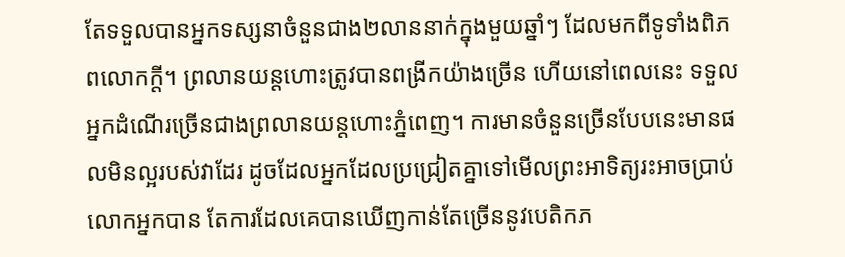តែទទួលបានអ្នកទស្សនាចំនួនជាង២លាននាក់ក្នុងមួយឆ្នាំៗ ដែលមកពីទូទាំងពិភពលោកក្តី។ ព្រលានយន្តហោះត្រូវបានពង្រីកយ៉ាងច្រើន ហើយនៅពេលនេះ ទទួលអ្នកដំណើរច្រើនជាងព្រលានយន្តហោះភ្នំពេញ។ ការមានចំនួនច្រើនបែបនេះមានផលមិនល្អរបស់វាដែរ ដូចដែលអ្នកដែលប្រជ្រៀតគ្នាទៅមើលព្រះអាទិត្យរះអាចប្រាប់លោកអ្នកបាន តែការដែលគេបានឃើញកាន់តែច្រើននូវបេតិកភ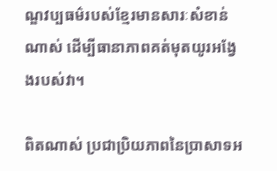ណ្ឌវប្បធម៌របស់ខ្មែរមានសារៈសំខាន់ណាស់ ដើម្បីធានាភាពគត់មុតយូរអង្វែងរបស់វា។

ពិតណាស់ ប្រជាប្រិយភាពនៃប្រាសាទអ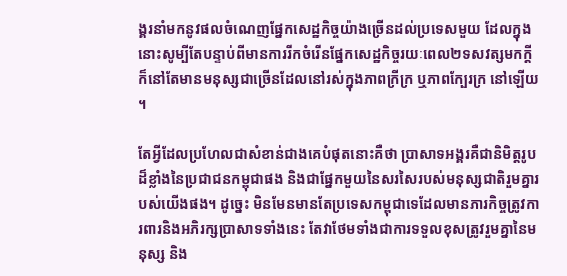ង្គរនាំមកនូវផលចំណេញផ្នែកសេដ្ឋកិច្ចយ៉ាងច្រើនដល់ប្រទេសមួយ ដែលក្នុងនោះសូម្បីតែបន្ទាប់ពីមានការរីកចំរើនផ្នែកសេដ្ឋកិច្ចរយៈពេល២ទសវត្សមកក្តី ក៏នៅតែមានមនុស្សជាច្រើនដែលនៅរស់ក្នុងភាពក្រីក្រ ឬភាពក្បែរក្រ នៅឡើយ។

តែអ្វីដែលប្រហែលជាសំខាន់ជាងគេបំផុតនោះគឺថា ប្រាសាទអង្គរគឺជានិមិត្តរូបដ៏ខ្លាំងនៃប្រជាជនកម្ពុជាផង និងជាផ្នែកមួយនៃសរសៃរបស់មនុស្សជាតិរួមគ្នារបស់យើងផង។ ដូច្នេះ មិនមែនមានតែប្រទេសកម្ពុជាទេដែលមានភារកិច្ចត្រូវការពារនិងអភិរក្សប្រាសាទទាំងនេះ តែវាថែមទាំងជាការទទួលខុសត្រូវរួមគ្នានៃមនុស្ស និង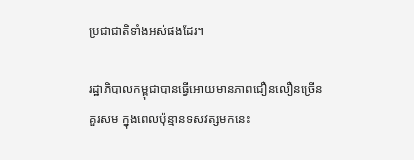ប្រជាជាតិទាំងអស់ផងដែរ។

រដ្ឋាភិបាលកម្ពុជាបានធ្វើអោយមានភាពជឿនលឿនច្រើនគួរសម ក្នុងពេលប៉ុន្មានទសវត្សមកនេះ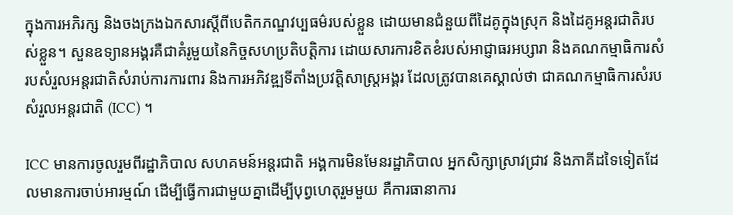ក្នុងការអភិរក្ស និងចងក្រងឯកសារស្តីពីបេតិកភណ្ឌវប្បធម៌របស់ខ្លួន ដោយមានជំនួយពីដៃគូក្នុងស្រុក និងដៃគូអន្តរជាតិរបស់ខ្លួន។ សួនឧទ្យានអង្គរគឺជាគំរូមួយនៃកិច្ចសហប្រតិបត្តិការ ដោយសារការខិតខំរបស់អាជ្ញាធរអប្សារា និងគណកម្មាធិការសំរបសំរួលអន្តរជាតិសំរាប់ការការពារ និងការអភិវឌ្ឍទីតាំងប្រវត្តិសាស្រ្តអង្គរ ដែលត្រូវបានគេស្គាល់ថា ជាគណកម្មាធិការសំរបសំរួលអន្តរជាតិ (ICC) ។

ICC មានការចូលរួមពីរដ្ឋាភិបាល សហគមន៍អន្តរជាតិ អង្គការមិនមែនរដ្ឋាភិបាល អ្នកសិក្សាស្រាវជ្រាវ និងភាគីដទៃទៀតដែលមានការចាប់អារម្មណ៍ ដើម្បីធ្វើការជាមួយគ្នាដើម្បីបុព្វហេតុរួមមួយ គឺការធានាការ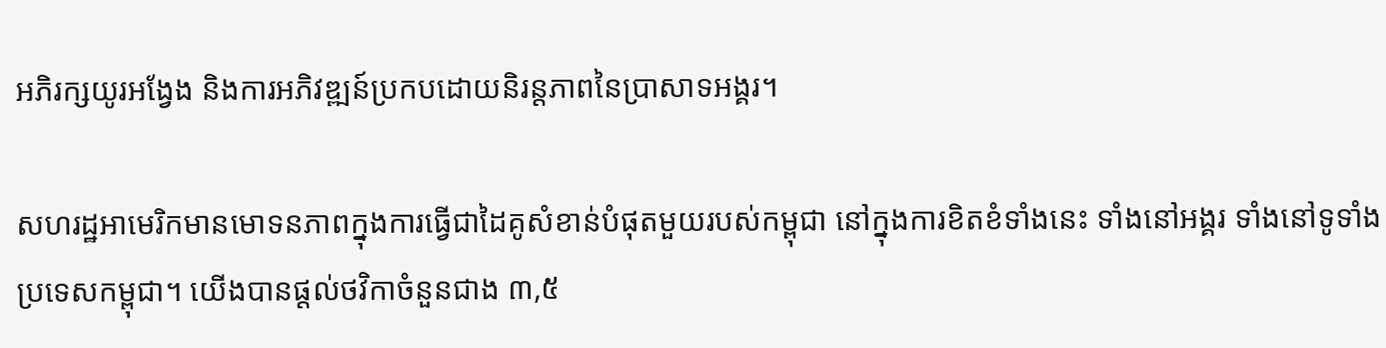អភិរក្សយូរអង្វែង និងការអភិវឌ្ឍន៍ប្រកបដោយនិរន្តភាពនៃប្រាសាទអង្គរ។

សហរដ្ឋអាមេរិកមានមោទនភាពក្នុងការធ្វើជាដៃគូសំខាន់បំផុតមួយរបស់កម្ពុជា នៅក្នុងការខិតខំទាំងនេះ ទាំងនៅអង្គរ ទាំងនៅទូទាំងប្រទេសកម្ពុជា។ យើងបានផ្តល់ថវិកាចំនួនជាង ៣,៥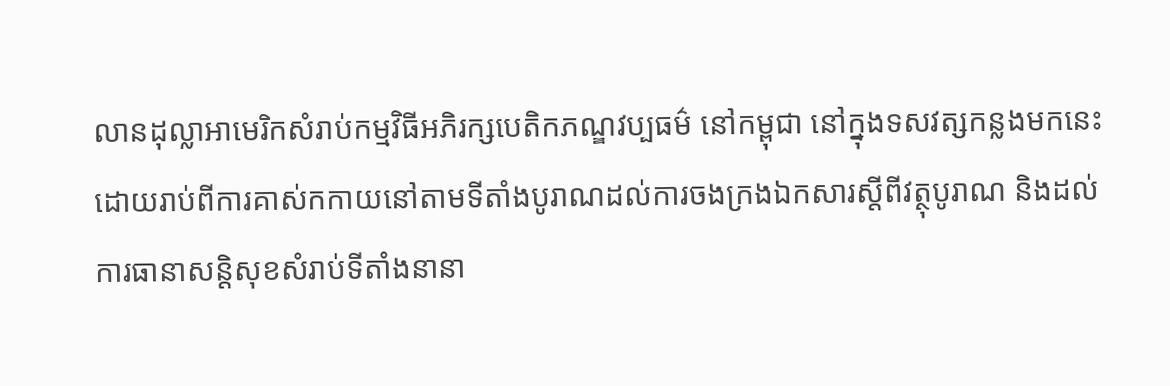លានដុល្លាអាមេរិកសំរាប់កម្មវិធីអភិរក្សបេតិកភណ្ឌវប្បធម៌ នៅកម្ពុជា នៅក្នុងទសវត្សកន្លងមកនេះ ដោយរាប់ពីការគាស់កកាយនៅតាមទីតាំងបូរាណដល់ការចងក្រងឯកសារស្តីពីវត្ថុបូរាណ និងដល់ការធានាសន្តិសុខសំរាប់ទីតាំងនានា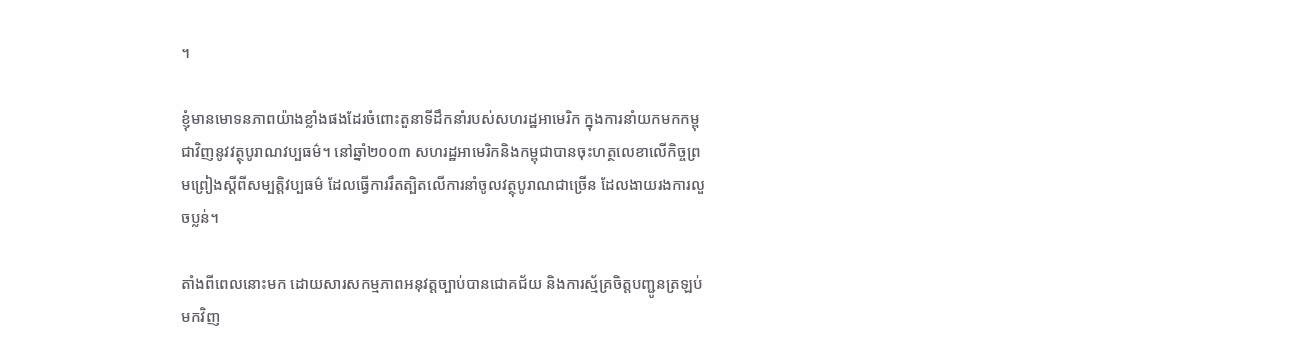។

ខ្ញុំមានមោទនភាពយ៉ាងខ្លាំងផងដែរចំពោះតួនាទីដឹកនាំរបស់សហរដ្ឋអាមេរិក ក្នុងការនាំយកមកកម្ពុជាវិញនូវវត្ថុបូរាណវប្បធម៌។ នៅឆ្នាំ២០០៣ សហរដ្ឋអាមេរិកនិងកម្ពុជាបានចុះហត្ថលេខាលើកិច្ចព្រមព្រៀងស្តីពីសម្បត្តិវប្បធម៌ ដែលធ្វើការរឹតត្បិតលើការនាំចូលវត្ថុបូរាណជាច្រើន ដែលងាយរងការលួចប្លន់។

តាំងពីពេលនោះមក ដោយសារសកម្មភាពអនុវត្តច្បាប់បានជោគជ័យ និងការស្ម័គ្រចិត្តបញ្ជូនត្រឡប់មកវិញ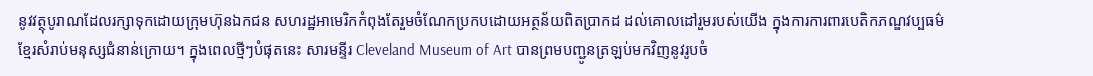នូវវត្ថុបូរាណដែលរក្សាទុកដោយក្រុមហ៊ុនឯកជន សហរដ្ឋអាមេរិកកំពុងតែរួមចំណែកប្រកបដោយអត្ថន័យពិតប្រាកដ ដល់គោលដៅរួមរបស់យើង ក្នុងការការពារបេតិកភណ្ឌវប្បធម៌ខ្មែរសំរាប់មនុស្សជំនាន់ក្រោយ។ ក្នុងពេលថ្មីៗបំផុតនេះ សារមន្ទីរ Cleveland Museum of Art បានព្រមបញ្ជូនត្រឡប់មកវិញនូវរូបចំ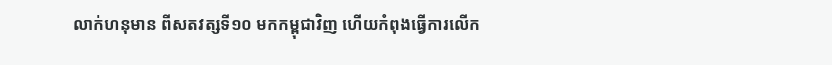លាក់ហនុមាន ពីសតវត្សទី១០ មកកម្ពុជាវិញ ហើយកំពុងធ្វើការលើក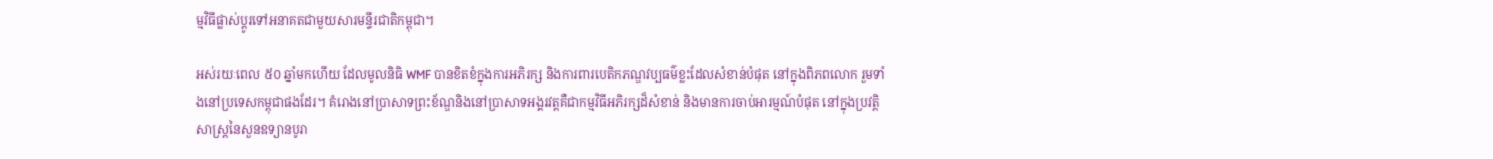ម្មវិធីផ្លាស់ប្តូរទៅអនាគតជាមួយសារមន្ទីរជាតិកម្ពុជា។

អស់រយៈពេល ៥០ ឆ្នាំមកហើយ ដែលមូលនិធិ WMF បានខិតខំក្នុងការអភិរក្ស និងការពារបេតិកភណ្ឌវប្បធម៌ខ្លះដែលសំខាន់បំផុត នៅក្នុងពិភពលោក រួមទាំងនៅប្រទេសកម្ពុជាផងដែរ។ គំរោងនៅប្រាសាទព្រះខ័ណ្ឌនិងនៅប្រាសាទអង្គរវត្តគឺជាកម្មវិធីអភិរក្សដ៏សំខាន់ និងមានការចាប់អារម្មណ៍បំផុត នៅក្នុងប្រវត្តិសាស្រ្តនៃសួនឧទ្យានបូរា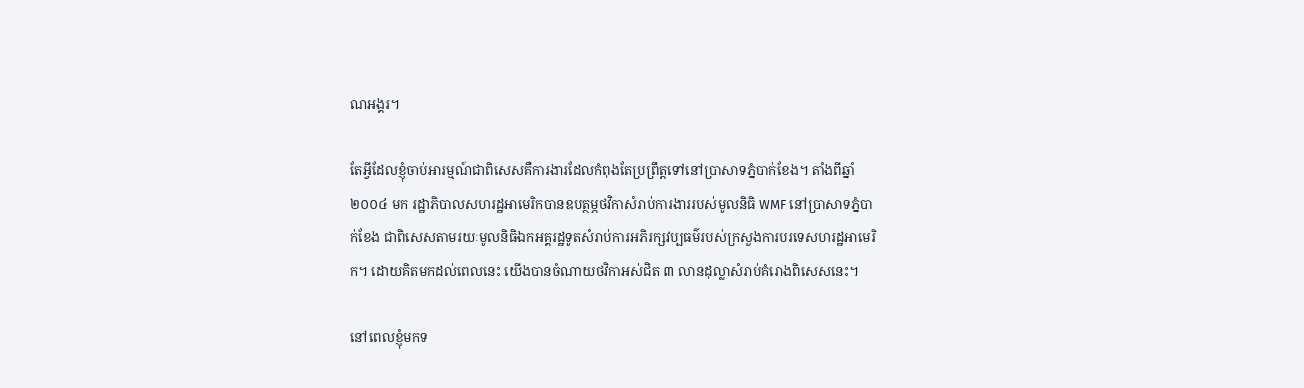ណអង្គរ។

តែអ្វីដែលខ្ញុំចាប់អារម្មណ៍ជាពិសេសគឺការងារដែលកំពុងតែប្រព្រឹត្តទៅនៅប្រាសាទភ្នំបាក់ខែង។ តាំងពីឆ្នាំ២០០៤ មក រដ្ឋាភិបាលសហរដ្ឋអាមេរិកបានឧបត្ថម្ភថវិកាសំរាប់ការងាររបស់មូលនិធិ WMF នៅប្រាសាទភ្នំបាក់ខែង ជាពិសេសតាមរយៈមូលនិធិឯកអគ្គរដ្ឋទូតសំរាប់ការអភិរក្សវប្បធម៌របស់ក្រសួងការបរទេសហរដ្ឋអាមេរិក។ ដោយគិតមកដល់ពេលនេះ យើងបានចំណាយថវិកាអស់ជិត ៣ លានដុល្លាសំរាប់គំរោងពិសេសនេះ។

នៅពេលខ្ញុំមកទ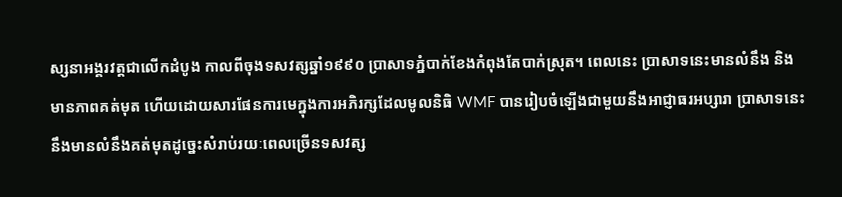ស្សនាអង្គរវត្តជាលើកដំបូង កាលពីចុងទសវត្សឆ្នាំ១៩៩០ ប្រាសាទភ្នំបាក់ខែងកំពុងតែបាក់ស្រុត។ ពេលនេះ ប្រាសាទនេះមានលំនឹង និងមានភាពគត់មុត ហើយដោយសារផែនការមេក្នុងការអភិរក្សដែលមូលនិធិ WMF បានរៀបចំឡើងជាមួយនឹងអាជ្ញាធរអប្សារា ប្រាសាទនេះនឹងមានលំនឹងគត់មុតដូច្នេះសំរាប់រយៈពេលច្រើនទសវត្ស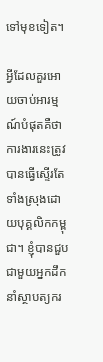ទៅមុខទៀត។

អ្វីដែលគួរអោយចាប់អារម្មណ៍បំផុតគឺថា ការងារនេះត្រូវបានធ្វើស្ទើរតែទាំងស្រុងដោយបុគ្គលិកកម្ពុជា។ ខ្ញុំបានជួបជាមួយអ្នកដឹកនាំស្ថាបត្យករ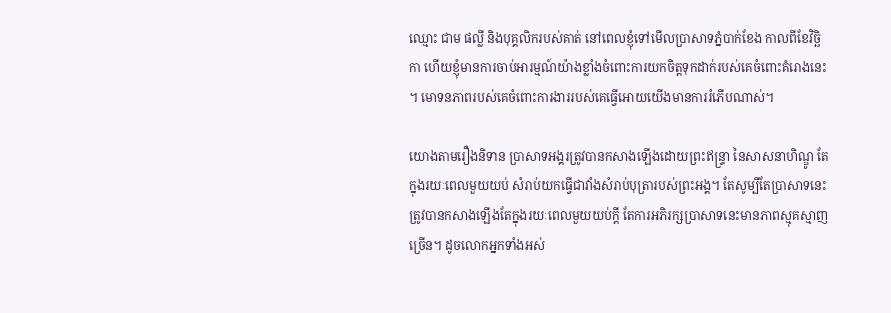ឈ្មោះ ជាម ផល្លី និងបុគ្គលិករបស់គាត់ នៅពេលខ្ញុំទៅមើលប្រាសាទភ្នំបាក់ខែង កាលពីខែវិច្ឆិកា ហើយខ្ញុំមានការចាប់អារម្មណ៍យ៉ាងខ្លាំងចំពោះការយកចិត្តទុកដាក់របស់គេចំពោះគំរោងនេះ។ មោទនភាពរបស់គេចំពោះការងាររបស់គេធ្វើអោយយើងមានការរំភើបណាស់។

យោងតាមរឿងនិទាន ប្រាសាទអង្គរត្រូវបានកសាងឡើងដោយព្រះឥន្ទ្រា នៃសាសនាហិណ្ឌូ តែក្នុងរយៈពេលមួយយប់ សំរាប់យកធ្វើជាវាំងសំរាប់បុត្រារបស់ព្រះអង្គ។ តែសូម្បីតែប្រាសាទនេះត្រូវបានកសាងឡើងតែក្នុងរយៈពេលមួយយប់ក្តី តែការអភិរក្សប្រាសាទនេះមានភាពស្មុគស្មាញច្រើន។ ដូចលោកអ្នកទាំងអស់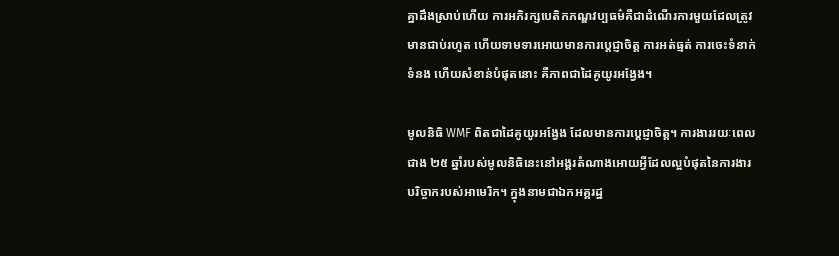គ្នាដឹងស្រាប់ហើយ ការអភិរក្សបេតិកភណ្ឌវប្បធម៌គឺជាដំណើរការមួយដែលត្រូវមានជាប់រហូត ហើយទាមទារអោយមានការប្តេជ្ញាចិត្ត ការអត់ធ្មត់ ការចេះទំនាក់ទំនង ហើយសំខាន់បំផុតនោះ គឺភាពជាដៃគូយូរអង្វែង។

មូលនិធិ WMF ពិតជាដៃគូយូរអង្វែង ដែលមានការប្តេជ្ញាចិត្ត។ ការងាររយៈពេលជាង ២៥ ឆ្នាំរបស់មូលនិធិនេះនៅអង្គរតំណាងអោយអ្វីដែលល្អបំផុតនៃការងារបរិច្ចាករបស់អាមេរិក។ ក្នុងនាមជាឯកអគ្គរដ្ឋ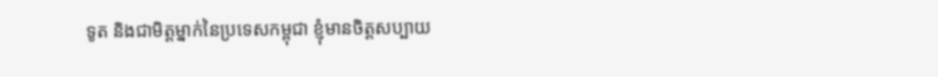ទូត និងជាមិត្តម្នាក់នៃប្រទេសកម្ពុជា ខ្ញុំមានចិត្តសប្បាយ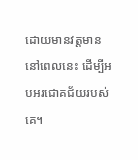ដោយមានវត្តមាននៅពេលនេះ ដើម្បីអបអរជោគជ័យរបស់គេ។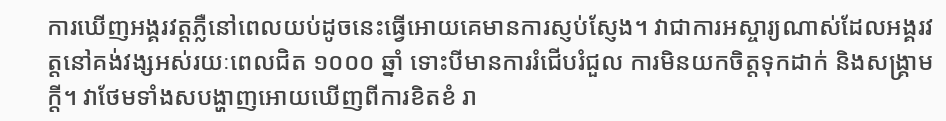ការឃើញអង្គរវត្តភ្លឺនៅពេលយប់ដូចនេះធ្វើអោយគេមានការស្ញប់ស្ញែង។ វាជាការអស្ចារ្យណាស់ដែលអង្គរវត្តនៅគង់វង្សអស់រយៈពេលជិត ១០០០ ឆ្នាំ ទោះបីមានការរំជើបរំជួល ការមិនយកចិត្តទុកដាក់ និងសង្គ្រាមក្តី។ វាថែមទាំងសបង្ហាញអោយឃើញពីការខិតខំ រា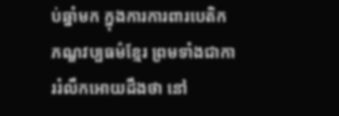ប់ឆ្នាំមក ក្នុងការការពារបេតិកភណ្ឌវប្បធម៌ខ្មែរ ព្រមទាំងជាការរំលឹកអោយដឹងថា នៅ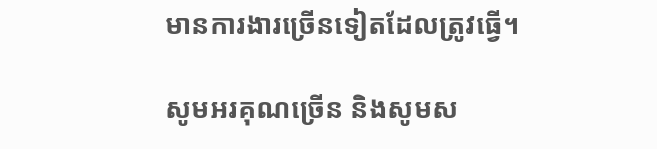មានការងារច្រើនទៀតដែលត្រូវធ្វើ។

សូមអរគុណច្រើន និងសូមស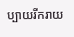ប្បាយរីករាយ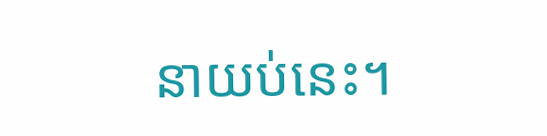នាយប់នេះ។